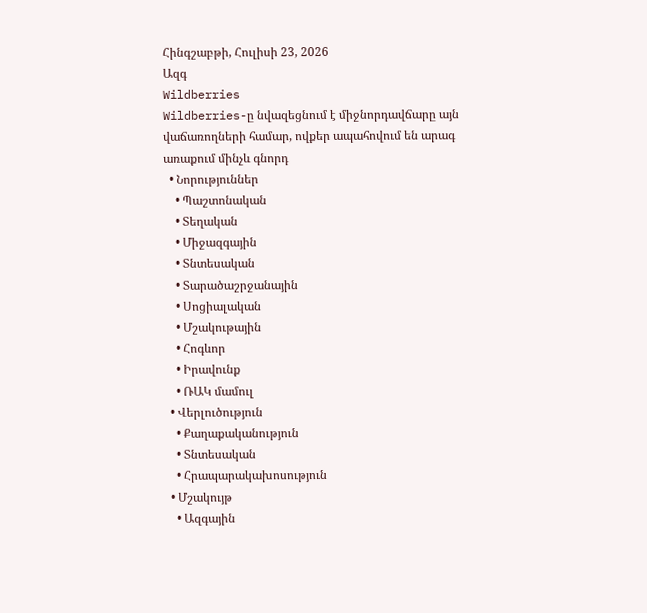Հինգշաբթի, Հուլիսի 23, 2026
Ազգ
Wildberries
Wildberries-ը նվազեցնում է միջնորդավճարը այն վաճառողների համար, ովքեր ապահովում են արագ առաքում մինչև գնորդ
  • Նորություններ
    • Պաշտոնական
    • Տեղական
    • Միջազգային
    • Տնտեսական
    • Տարածաշրջանային
    • Սոցիալական
    • Մշակութային
    • Հոգևոր
    • Իրավունք
    • ՌԱԿ մամուլ
  • Վերլուծություն
    • Քաղաքականություն
    • Տնտեսական
    • Հրապարակախոսություն
  • Մշակույթ
    • Ազգային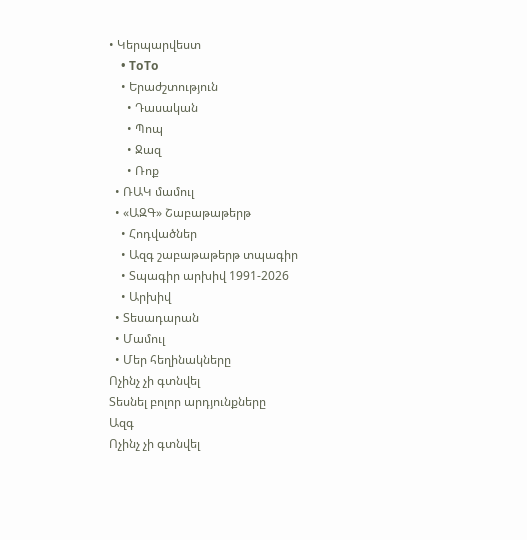• Կերպարվեստ
    • ToTo
    • Երաժշտություն
      • Դասական
      • Պոպ
      • Ջազ
      • Ռոք
  • ՌԱԿ մամուլ
  • «ԱԶԳ» Շաբաթաթերթ
    • Հոդվածներ
    • Ազգ շաբաթաթերթ տպագիր
    • Տպագիր արխիվ 1991-2026
    • Արխիվ
  • Տեսադարան
  • Մամուլ
  • Մեր հեղինակները
Ոչինչ չի գտնվել
Տեսնել բոլոր արդյունքները
Ազգ
Ոչինչ չի գտնվել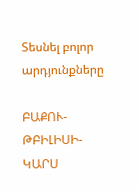Տեսնել բոլոր արդյունքները

ԲԱՔՈՒ-ԹԲԻԼԻՍԻ-ԿԱՐՍ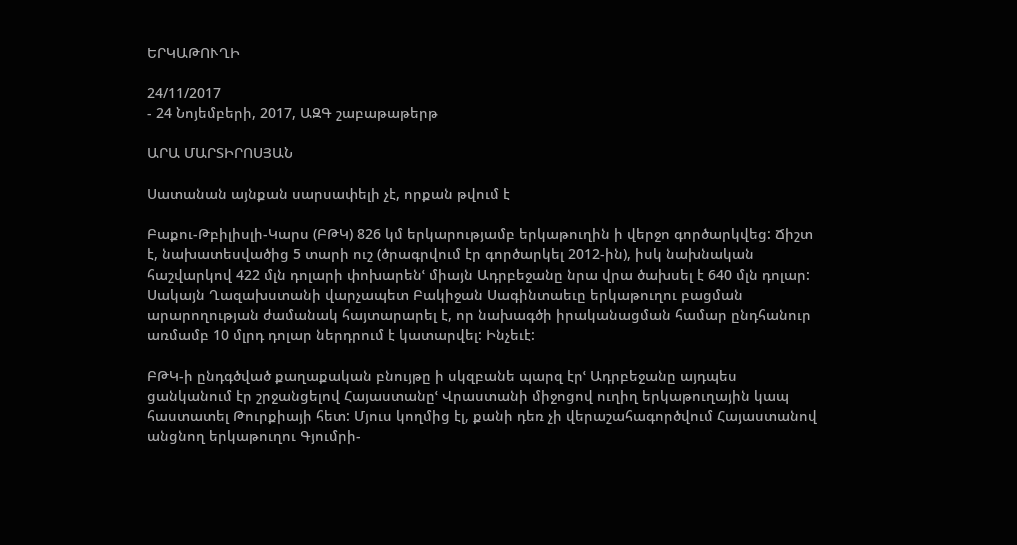ԵՐԿԱԹՈՒՂԻ

24/11/2017
- 24 Նոյեմբերի, 2017, ԱԶԳ շաբաթաթերթ

ԱՐԱ ՄԱՐՏԻՐՈՍՅԱՆ

Սատանան այնքան սարսափելի չէ, որքան թվում է

Բաքու-Թբիլիսլի-Կարս (ԲԹԿ) 826 կմ երկարությամբ երկաթուղին ի վերջո գործարկվեց: Ճիշտ է, նախատեսվածից 5 տարի ուշ (ծրագրվում էր գործարկել 2012-ին), իսկ նախնական հաշվարկով 422 մլն դոլարի փոխարենՙ միայն Ադրբեջանը նրա վրա ծախսել է 640 մլն դոլար: Սակայն Ղազախստանի վարչապետ Բակիջան Սագինտաեւը երկաթուղու բացման արարողության ժամանակ հայտարարել է, որ նախագծի իրականացման համար ընդհանուր առմամբ 10 մլրդ դոլար ներդրում է կատարվել: Ինչեւէ:

ԲԹԿ-ի ընդգծված քաղաքական բնույթը ի սկզբանե պարզ էրՙ Ադրբեջանը այդպես ցանկանում էր շրջանցելով Հայաստանըՙ Վրաստանի միջոցով ուղիղ երկաթուղային կապ հաստատել Թուրքիայի հետ: Մյուս կողմից էլ, քանի դեռ չի վերաշահագործվում Հայաստանով անցնող երկաթուղու Գյումրի-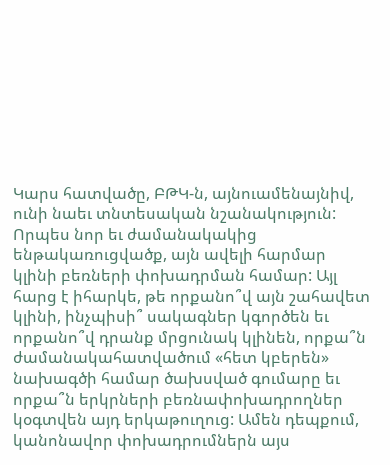Կարս հատվածը, ԲԹԿ-ն, այնուամենայնիվ, ունի նաեւ տնտեսական նշանակություն: Որպես նոր եւ ժամանակակից ենթակառուցվածք, այն ավելի հարմար կլինի բեռների փոխադրման համար: Այլ հարց է իհարկե, թե որքանո՞վ այն շահավետ կլինի, ինչպիսի՞ սակագներ կգործեն եւ որքանո՞վ դրանք մրցունակ կլինեն, որքա՞ն ժամանակահատվածում «հետ կբերեն» նախագծի համար ծախսված գումարը եւ որքա՞ն երկրների բեռնափոխադրողներ կօգտվեն այդ երկաթուղուց: Ամեն դեպքում, կանոնավոր փոխադրումներն այս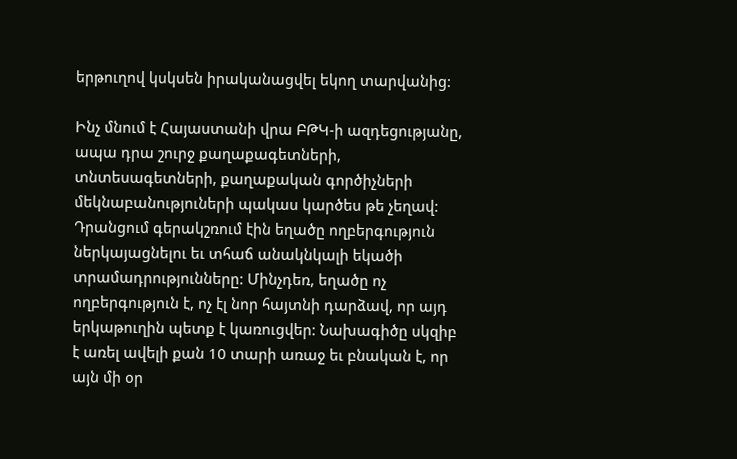երթուղով կսկսեն իրականացվել եկող տարվանից:

Ինչ մնում է Հայաստանի վրա ԲԹԿ-ի ազդեցությանը, ապա դրա շուրջ քաղաքագետների, տնտեսագետների, քաղաքական գործիչների մեկնաբանություների պակաս կարծես թե չեղավ: Դրանցում գերակշռում էին եղածը ողբերգություն ներկայացնելու եւ տհաճ անակնկալի եկածի տրամադրությունները: Մինչդեռ, եղածը ոչ ողբերգություն է, ոչ էլ նոր հայտնի դարձավ, որ այդ երկաթուղին պետք է կառուցվեր: Նախագիծը սկզիբ է առել ավելի քան 10 տարի առաջ եւ բնական է, որ այն մի օր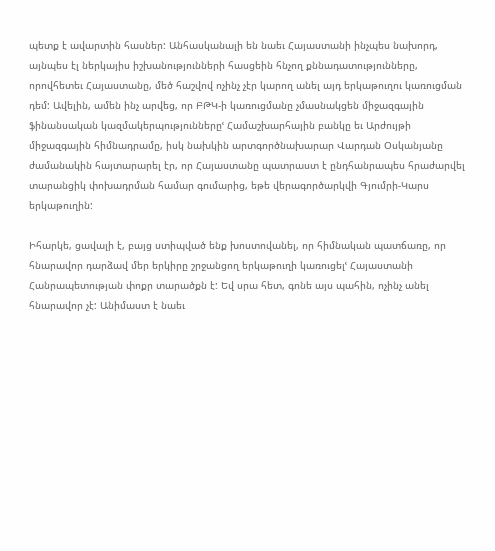պետք է ավարտին հասներ: Անհասկանալի են նաեւ Հայաստանի ինչպես նախորդ, այնպես էլ ներկայիս իշխանությունների հասցեին հնչող քննադատությունները, որովհետեւ Հայաստանը, մեծ հաշվով ոչինչ չէր կարող անել այդ երկաթուղու կառուցման դեմ: Ավելին, ամեն ինչ արվեց, որ ԲԹԿ-ի կառուցմանը չմասնակցեն միջազգային ֆինանսական կազմակերպություններըՙ Համաշխարհային բանկը եւ Արժույթի միջազգային հիմնադրամը, իսկ նախկին արտգործնախարար Վարդան Օսկանյանը ժամանակին հայտարարել էր, որ Հայաստանը պատրաստ է ընդհանրապես հրաժարվել տարանցիկ փոխադրման համար գումարից, եթե վերագործարկվի Գյումրի-Կարս երկաթուղին:

Իհարկե, ցավալի է, բայց ստիպված ենք խոստովանել, որ հիմնական պատճառը, որ հնարավոր դարձավ մեր երկիրը շրջանցող երկաթուղի կառուցելՙ Հայաստանի Հանրապետության փոքր տարածքն է: Եվ սրա հետ, գոնե այս պահին, ոչինչ անել հնարավոր չէ: Անիմաստ է նաեւ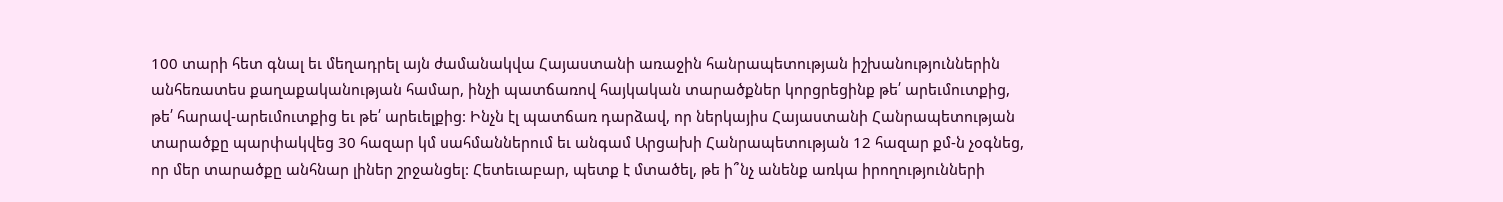100 տարի հետ գնալ եւ մեղադրել այն ժամանակվա Հայաստանի առաջին հանրապետության իշխանություններին անհեռատես քաղաքականության համար, ինչի պատճառով հայկական տարածքներ կորցրեցինք թե՛ արեւմուտքից, թե՛ հարավ-արեւմուտքից եւ թե՛ արեւելքից: Ինչն էլ պատճառ դարձավ, որ ներկայիս Հայաստանի Հանրապետության տարածքը պարփակվեց 30 հազար կմ սահմաններում եւ անգամ Արցախի Հանրապետության 12 հազար քմ-ն չօգնեց, որ մեր տարածքը անհնար լիներ շրջանցել: Հետեւաբար, պետք է մտածել, թե ի՞նչ անենք առկա իրողությունների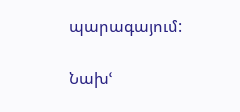պարագայում:

Նախՙ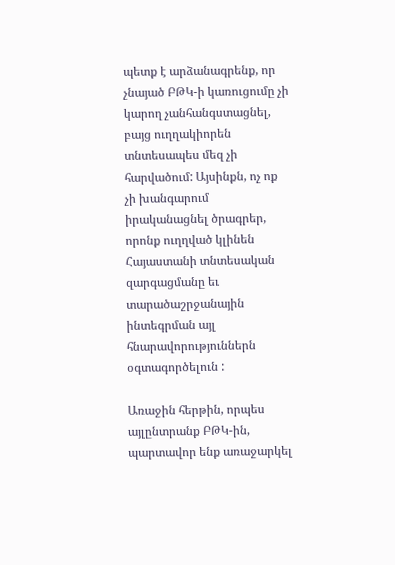պետք է արձանագրենք, որ չնայած ԲԹԿ-ի կառուցումը չի կարող չանհանգստացնել, բայց ուղղակիորեն տնտեսապես մեզ չի հարվածում: Այսինքն, ոչ ոք չի խանգարում իրականացնել ծրագրեր, որոնք ուղղված կլինեն Հայաստանի տնտեսական զարգացմանը եւ տարածաշրջանային ինտեգրման այլ հնարավորություններն օգտագործելուն :

Առաջին հերթին, որպես այլընտրանք ԲԹԿ-ին, պարտավոր ենք առաջարկել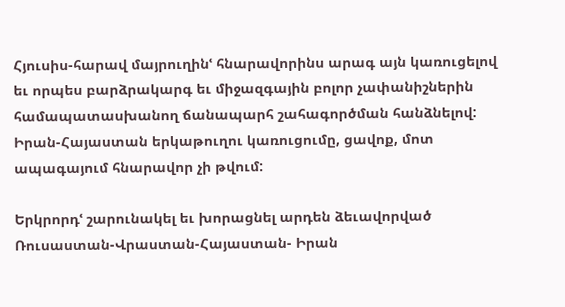Հյուսիս-հարավ մայրուղինՙ հնարավորինս արագ այն կառուցելով եւ որպես բարձրակարգ եւ միջազգային բոլոր չափանիշներին համապատասխանող ճանապարհ շահագործման հանձնելով: Իրան-Հայաստան երկաթուղու կառուցումը, ցավոք, մոտ ապագայում հնարավոր չի թվում:

Երկրորդՙ շարունակել եւ խորացնել արդեն ձեւավորված Ռուսաստան-Վրաստան-Հայաստան- Իրան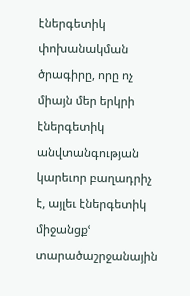էներգետիկ փոխանակման ծրագիրը, որը ոչ միայն մեր երկրի էներգետիկ անվտանգության կարեւոր բաղադրիչ է, այլեւ էներգետիկ միջանցքՙ տարածաշրջանային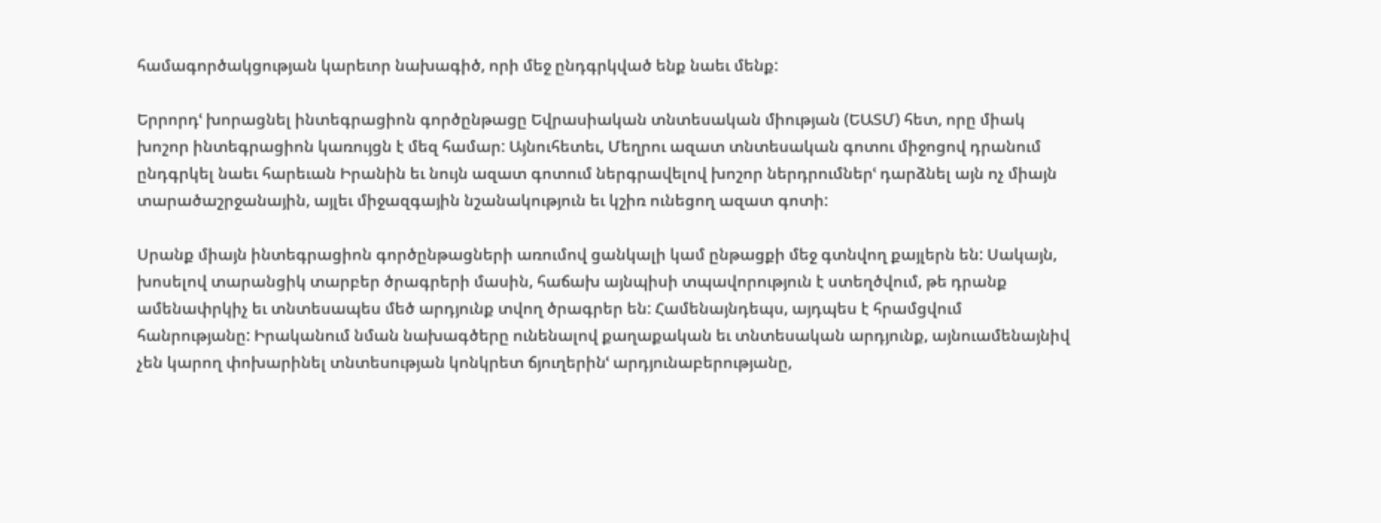համագործակցության կարեւոր նախագիծ, որի մեջ ընդգրկված ենք նաեւ մենք:

Երրորդՙ խորացնել ինտեգրացիոն գործընթացը Եվրասիական տնտեսական միության (ԵԱՏՄ) հետ, որը միակ խոշոր ինտեգրացիոն կառույցն է մեզ համար: Այնուհետեւ, Մեղրու ազատ տնտեսական գոտու միջոցով դրանում ընդգրկել նաեւ հարեւան Իրանին եւ նույն ազատ գոտում ներգրավելով խոշոր ներդրումներՙ դարձնել այն ոչ միայն տարածաշրջանային, այլեւ միջազգային նշանակություն եւ կշիռ ունեցող ազատ գոտի:

Սրանք միայն ինտեգրացիոն գործընթացների առումով ցանկալի կամ ընթացքի մեջ գտնվող քայլերն են: Սակայն, խոսելով տարանցիկ տարբեր ծրագրերի մասին, հաճախ այնպիսի տպավորություն է ստեղծվում, թե դրանք ամենափրկիչ եւ տնտեսապես մեծ արդյունք տվող ծրագրեր են: Համենայնդեպս, այդպես է հրամցվում հանրությանը: Իրականում նման նախագծերը ունենալով քաղաքական եւ տնտեսական արդյունք, այնուամենայնիվ չեն կարող փոխարինել տնտեսության կոնկրետ ճյուղերինՙ արդյունաբերությանը,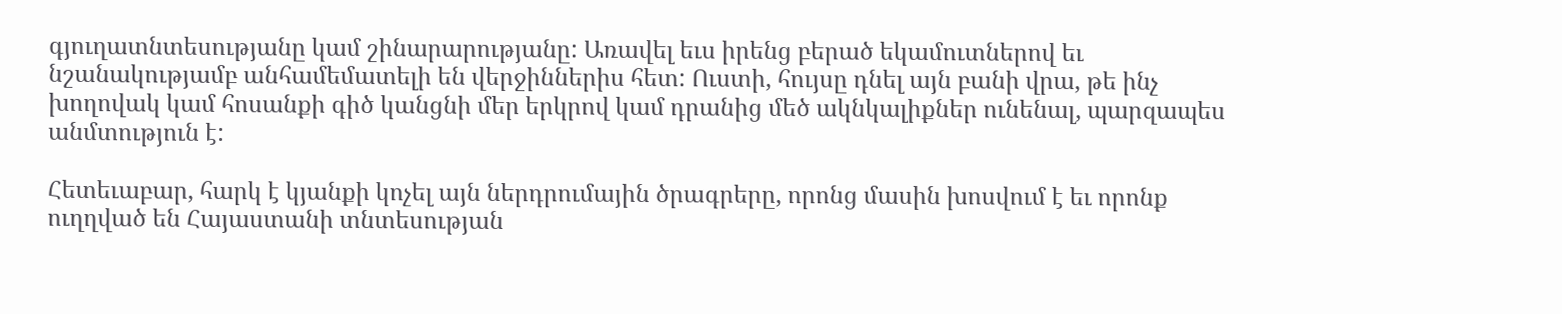գյուղատնտեսությանը կամ շինարարությանը: Առավել եւս իրենց բերած եկամուտներով եւ նշանակությամբ անհամեմատելի են վերջիններիս հետ: Ուստի, հույսը դնել այն բանի վրա, թե ինչ խողովակ կամ հոսանքի գիծ կանցնի մեր երկրով կամ դրանից մեծ ակնկալիքներ ունենալ, պարզապես անմտություն է:

Հետեւաբար, հարկ է կյանքի կոչել այն ներդրումային ծրագրերը, որոնց մասին խոսվում է եւ որոնք ուղղված են Հայաստանի տնտեսության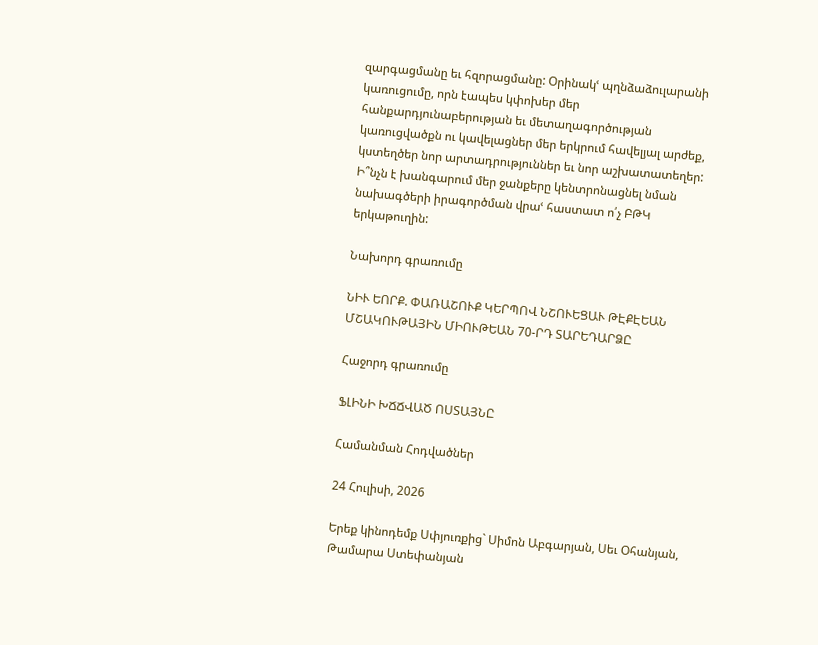զարգացմանը եւ հզորացմանը: Օրինակՙ պղնձաձուլարանի կառուցումը, որն էապես կփոխեր մեր հանքարդյունաբերության եւ մետաղագործության կառուցվածքն ու կավելացներ մեր երկրում հավելյալ արժեք, կստեղծեր նոր արտադրություններ եւ նոր աշխատատեղեր: Ի՞նչն է խանգարում մեր ջանքերը կենտրոնացնել նման նախագծերի իրագործման վրաՙ հաստատ ո՛չ ԲԹԿ երկաթուղին:

Նախորդ գրառումը

ՆԻՒ ԵՈՐՔ. ՓԱՌԱՇՈՒՔ ԿԵՐՊՈՎ ՆՇՈՒԵՑԱՒ ԹԷՔԷԵԱՆ ՄՇԱԿՈՒԹԱՅԻՆ ՄԻՈՒԹԵԱՆ 70-ՐԴ ՏԱՐԵԴԱՐՁԸ

Հաջորդ գրառումը

ՖԼԻՆԻ ԽՃՃՎԱԾ ՈՍՏԱՅՆԸ

Համանման Հոդվածներ

24 Հուլիսի, 2026

Երեք կինոդեմք Սփյուռքից` Սիմոն Աբգարյան, Սեւ Օհանյան, Թամարա Ստեփանյան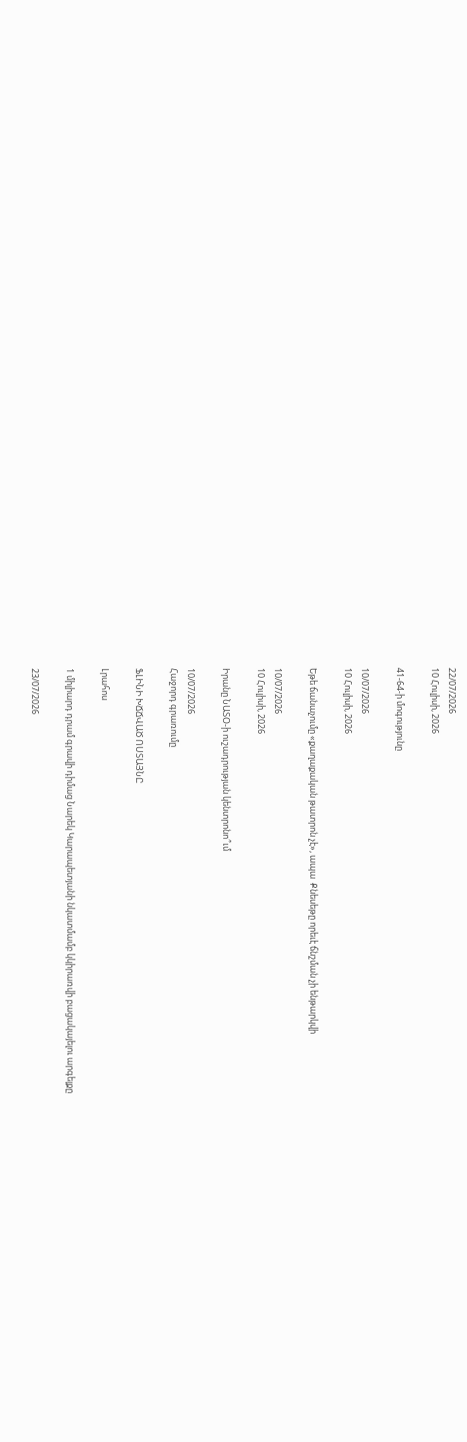22/07/2026
10 Հուլիսի, 2026

41-64-ի մոգությունը

10/07/2026
10 Հուլիսի, 2026

Եթե ճանաչումը «քաղաքական թատրոն չէ», ապա  Քնեսեթը որեւէ ճնշման չի ենթարկվի

10/07/2026
10 Հուլիսի, 2026

Իրանը ՆԱՏՕ-ի ուշադրության կենտրոնո՞ւմ

10/07/2026
Հաջորդ գրառումը

ՖԼԻՆԻ ԽՃՃՎԱԾ ՈՍՏԱՅՆԸ

Լրահոս

1 միլիարդ դրամ գրավի դիմաց Նարեկ Կարապետյանի նկատմամբ կկիրառվի բացակայելու արգելքը

23/07/2026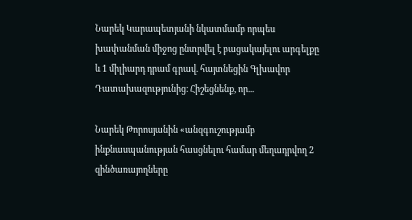Նարեկ Կարապետյանի նկատմամբ որպես խափանման միջոց ընտրվել է բացակայելու արգելքը և 1 միլիարդ դրամ գրավ. հայտնեցին Գլխավոր Դատախազությունից։ Հիշեցնենք, որ...

Նարեկ Թորոսյանին «անզգուշությամբ ինքնասպանության հասցնելու համար մեղադրվող 2 զինծառայողները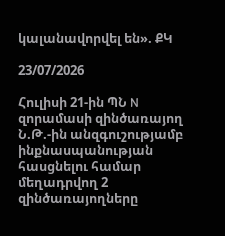կալանավորվել են». ՔԿ

23/07/2026

Հուլիսի 21-ին ՊՆ N զորամասի զինծառայող Ն.Թ.-ին անզգուշությամբ ինքնասպանության հասցնելու համար մեղադրվող 2 զինծառայողները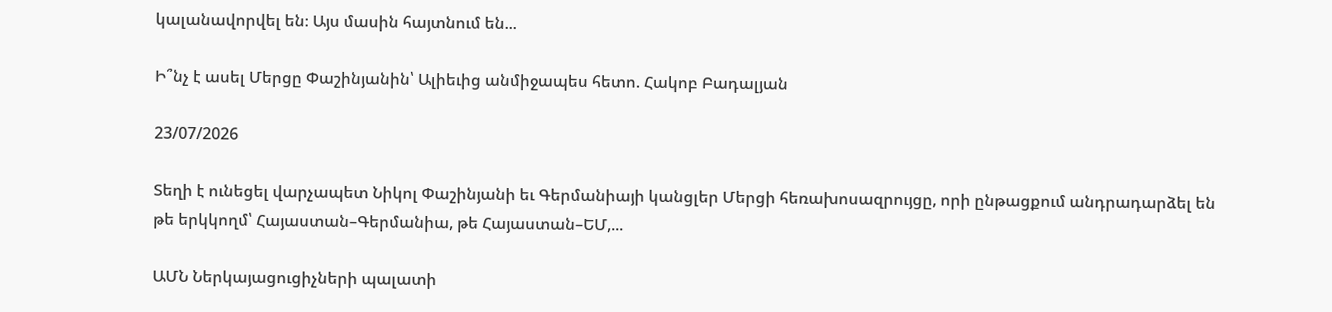կալանավորվել են։ Այս մասին հայտնում են...

Ի՞նչ է ասել Մերցը Փաշինյանին՝ Ալիեւից անմիջապես հետո. Հակոբ Բադալյան

23/07/2026

Տեղի է ունեցել վարչապետ Նիկոլ Փաշինյանի եւ Գերմանիայի կանցլեր Մերցի հեռախոսազրույցը, որի ընթացքում անդրադարձել են թե երկկողմ՝ Հայաստան–Գերմանիա, թե Հայաստան–ԵՄ,...

ԱՄՆ Ներկայացուցիչների պալատի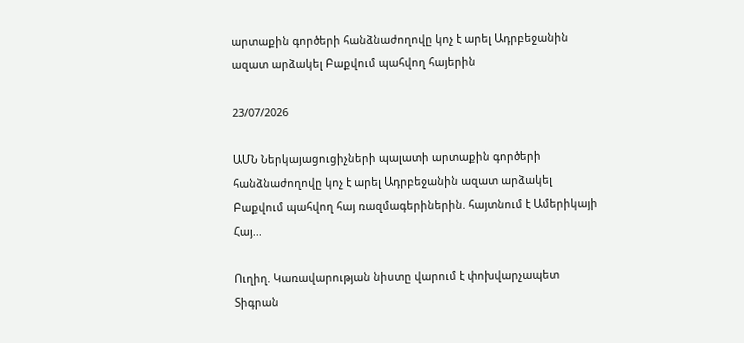արտաքին գործերի հանձնաժողովը կոչ է արել Ադրբեջանին ազատ արձակել Բաքվում պահվող հայերին

23/07/2026

ԱՄՆ Ներկայացուցիչների պալատի արտաքին գործերի հանձնաժողովը կոչ է արել Ադրբեջանին ազատ արձակել Բաքվում պահվող հայ ռազմագերիներին. հայտնում է Ամերիկայի Հայ...

Ուղիղ. Կառավարության նիստը վարում է փոխվարչապետ Տիգրան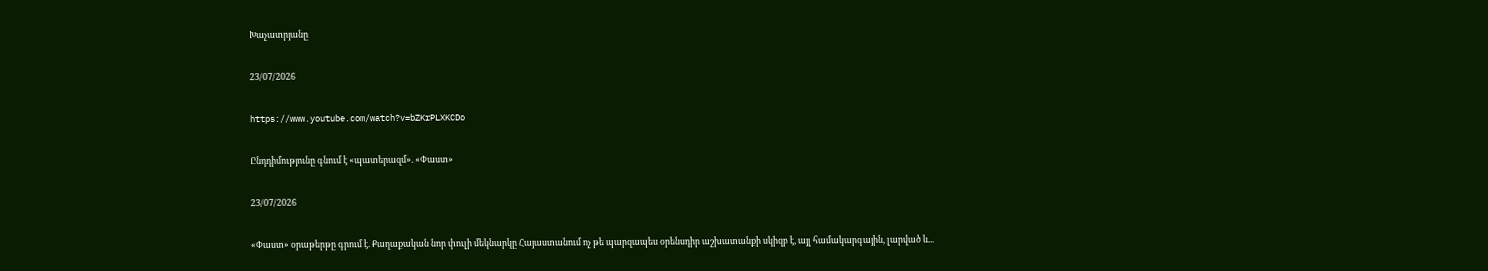Խաչատրյանը

23/07/2026

https://www.youtube.com/watch?v=bZKrPLXKCDo

Ընդդիմությունը գնում է «պատերազմ». «Փաստ»

23/07/2026

«Փաստ» օրաթերթը գրում է. Քաղաքական նոր փուլի մեկնարկը Հայաստանում ոչ թե պարզապես օրենսդիր աշխատանքի սկիզբ է, այլ համակարգային, լարված և...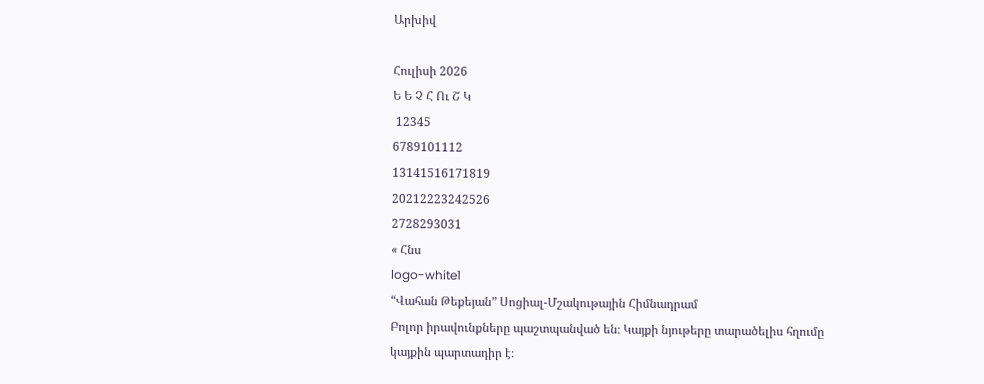Արխիվ

Հուլիսի 2026
Ե Ե Չ Հ Ու Շ Կ
 12345
6789101112
13141516171819
20212223242526
2728293031
« Հնս
logo-white1
“Վահան Թեքեյան” Սոցիալ-Մշակութային Հիմնադրամ
Բոլոր իրավունքները պաշտպանված են։ Կայքի նյութերը տարածելիս հղումը կայքին պարտադիր է։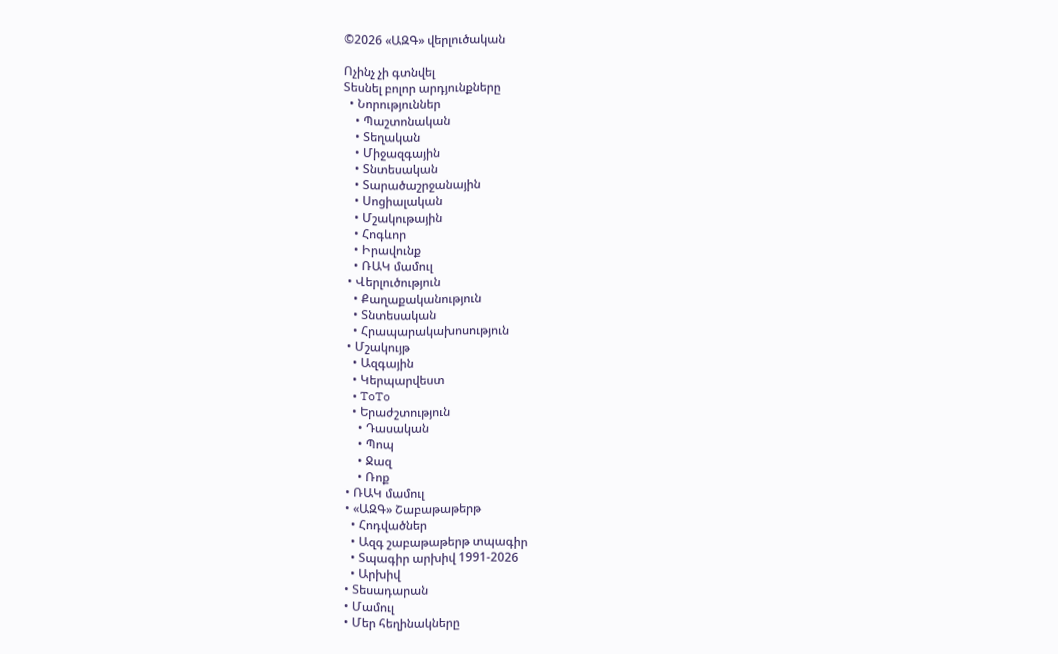©2026 «ԱԶԳ» վերլուծական

Ոչինչ չի գտնվել
Տեսնել բոլոր արդյունքները
  • Նորություններ
    • Պաշտոնական
    • Տեղական
    • Միջազգային
    • Տնտեսական
    • Տարածաշրջանային
    • Սոցիալական
    • Մշակութային
    • Հոգևոր
    • Իրավունք
    • ՌԱԿ մամուլ
  • Վերլուծություն
    • Քաղաքականություն
    • Տնտեսական
    • Հրապարակախոսություն
  • Մշակույթ
    • Ազգային
    • Կերպարվեստ
    • ToTo
    • Երաժշտություն
      • Դասական
      • Պոպ
      • Ջազ
      • Ռոք
  • ՌԱԿ մամուլ
  • «ԱԶԳ» Շաբաթաթերթ
    • Հոդվածներ
    • Ազգ շաբաթաթերթ տպագիր
    • Տպագիր արխիվ 1991-2026
    • Արխիվ
  • Տեսադարան
  • Մամուլ
  • Մեր հեղինակները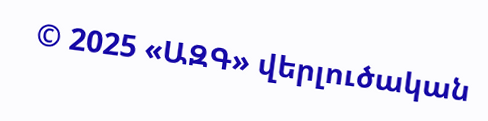© 2025 «ԱԶԳ» վերլուծական